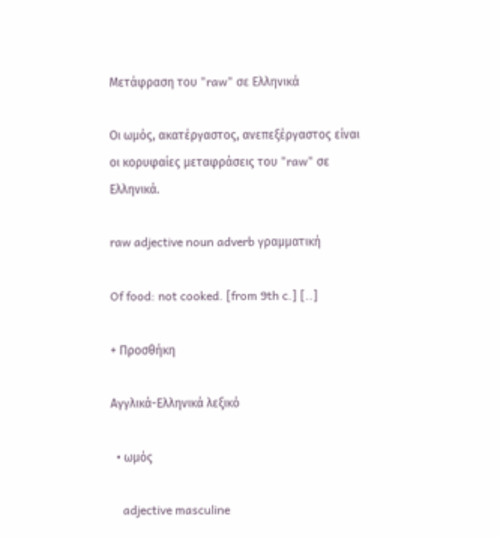Μετάφραση του "raw" σε Ελληνικά

Οι ωμός, ακατέργαστος, ανεπεξέργαστος είναι οι κορυφαίες μεταφράσεις του "raw" σε Ελληνικά.

raw adjective noun adverb γραμματική

Of food: not cooked. [from 9th c.] [..]

+ Προσθήκη

Αγγλικά-Ελληνικά λεξικό

  • ωμός

    adjective masculine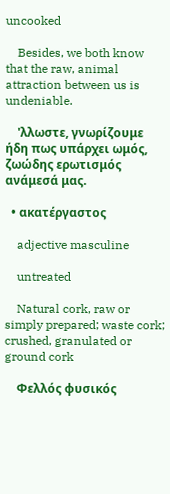uncooked

    Besides, we both know that the raw, animal attraction between us is undeniable.

    'λλωστε, γνωρίζουμε ήδη πως υπάρχει ωμός, ζωώδης ερωτισμός ανάμεσά μας.

  • ακατέργαστος

    adjective masculine

    untreated

    Natural cork, raw or simply prepared; waste cork; crushed, granulated or ground cork

    Φελλός φυσικός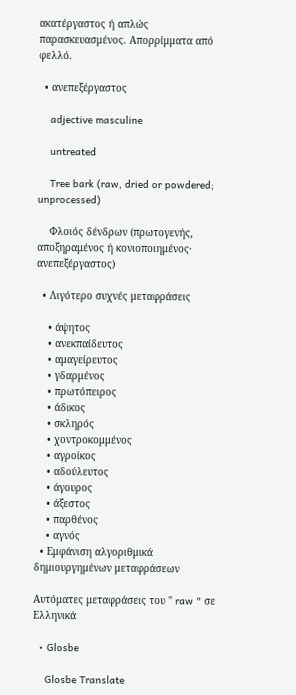ακατέργαστος ή απλώς παρασκευασμένος. Απορρίμματα από φελλό.

  • ανεπεξέργαστος

    adjective masculine

    untreated

    Tree bark (raw, dried or powdered; unprocessed)

    Φλοιός δένδρων (πρωτογενής, αποξηραμένος ή κονιοποιημένος· ανεπεξέργαστος)

  • Λιγότερο συχνές μεταφράσεις

    • άψητος
    • ανεκπαίδευτος
    • αμαγείρευτος
    • γδαρμένος
    • πρωτόπειρος
    • άδικος
    • σκληρός
    • χοντροκομμένος
    • αγροίκος
    • αδούλευτος
    • άγουρος
    • άξεστος
    • παρθένος
    • αγνός
  • Εμφάνιση αλγοριθμικά δημιουργημένων μεταφράσεων

Αυτόματες μεταφράσεις του " raw " σε Ελληνικά

  • Glosbe

    Glosbe Translate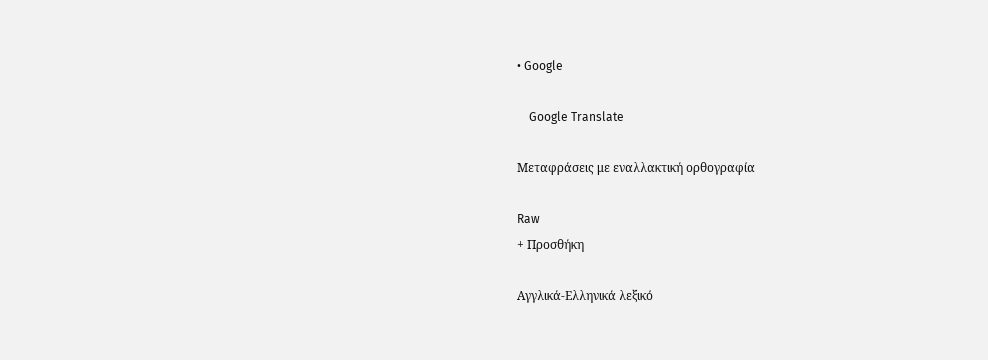• Google

    Google Translate

Μεταφράσεις με εναλλακτική ορθογραφία

Raw
+ Προσθήκη

Αγγλικά-Ελληνικά λεξικό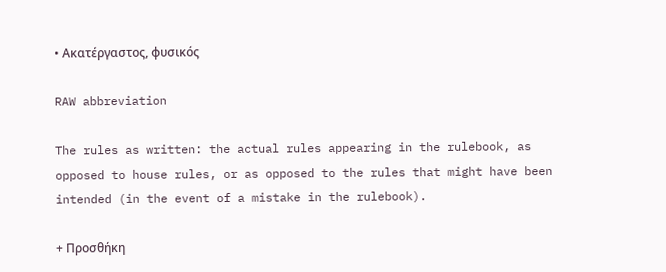• Ακατέργαστος, φυσικός

RAW abbreviation

The rules as written: the actual rules appearing in the rulebook, as opposed to house rules, or as opposed to the rules that might have been intended (in the event of a mistake in the rulebook).

+ Προσθήκη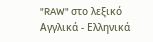"RAW" στο λεξικό Αγγλικά - Ελληνικά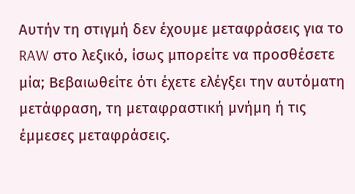Αυτήν τη στιγμή δεν έχουμε μεταφράσεις για το RAW στο λεξικό, ίσως μπορείτε να προσθέσετε μία; Βεβαιωθείτε ότι έχετε ελέγξει την αυτόματη μετάφραση, τη μεταφραστική μνήμη ή τις έμμεσες μεταφράσεις.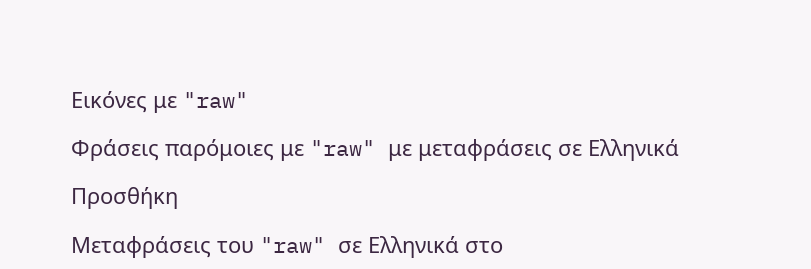Εικόνες με "raw"

Φράσεις παρόμοιες με "raw" με μεταφράσεις σε Ελληνικά

Προσθήκη

Μεταφράσεις του "raw" σε Ελληνικά στο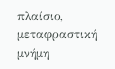πλαίσιο, μεταφραστική μνήμη